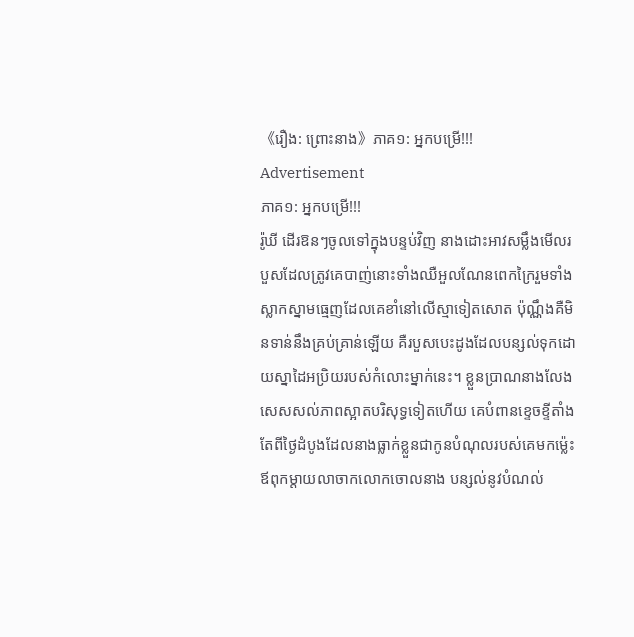《រឿង: ព្រោះនាង》ភាគ១: អ្នកបម្រើ!!!
Advertisement
ភាគ១: អ្នកបម្រើ!!!
រ៉ូឃី ដើរឱនៗចូលទៅក្នុងបន្ទប់វិញ នាងដោះអាវសម្លឹងមើលរបួសដែលត្រូវគេបាញ់នោះទាំងឈឺអួលណែនពេកក្រៃរួមទាំងស្លាកស្នាមធ្មេញដែលគេខាំនៅលើស្មាទៀតសោត ប៉ុណ្ណឹងគឺមិនទាន់នឹងគ្រប់គ្រាន់ឡើយ គឺរបួសបេះដូងដែលបន្សល់ទុកដោយស្នាដៃអប្រិយរបស់កំលោះម្នាក់នេះ។ ខ្លួនប្រាណនាងលែងសេសសល់ភាពស្អាតបរិសុទ្ធទៀតហើយ គេបំពានខ្ទេចខ្ទីតាំងតែពីថ្ងៃដំបូងដែលនាងធ្លាក់ខ្លួនជាកូនបំណុលរបស់គេមកម៉្លេះ ឪពុកម្តាយលាចាកលោកចោលនាង បន្សល់នូវបំណល់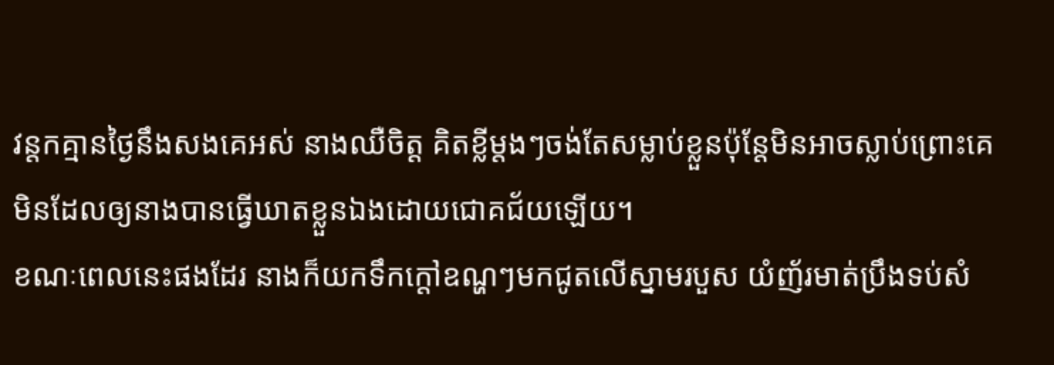វន្តកគ្មានថ្ងៃនឹងសងគេអស់ នាងឈឺចិត្ត គិតខ្លីម្តងៗចង់តែសម្លាប់ខ្លួនប៉ុន្តែមិនអាចស្លាប់ព្រោះគេមិនដែលឲ្យនាងបានធ្វើឃាតខ្លួនឯងដោយជោគជ័យឡើយ។
ខណៈពេលនេះផងដែរ នាងក៏យកទឹកក្តៅឧណ្ហៗមកជូតលើស្នាមរបួស យំញ័រមាត់ប្រឹងទប់សំ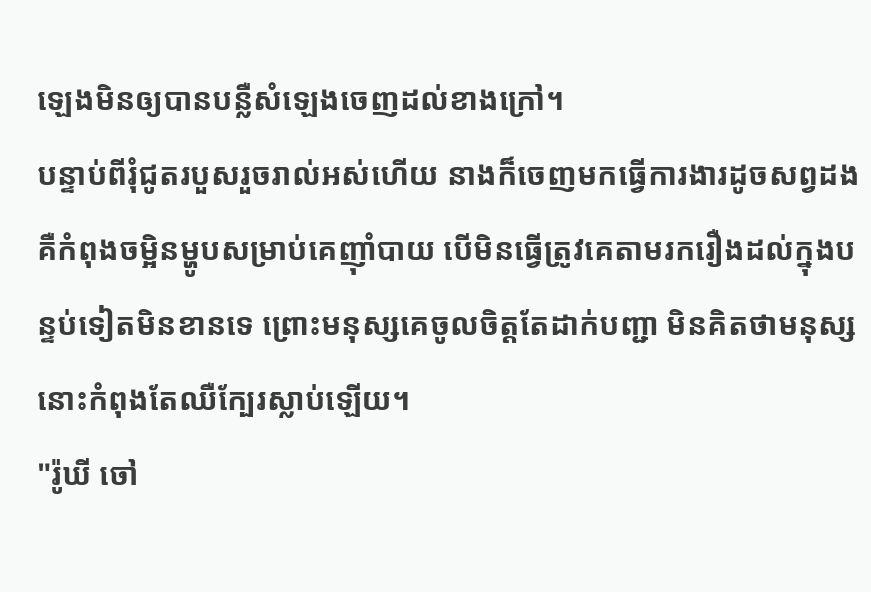ឡេងមិនឲ្យបានបន្លឺសំឡេងចេញដល់ខាងក្រៅ។
បន្ទាប់ពីរុំជូតរបួសរួចរាល់អស់ហើយ នាងក៏ចេញមកធ្វើការងារដូចសព្វដង គឺកំពុងចម្អិនម្ហូបសម្រាប់គេញ៉ាំបាយ បើមិនធ្វើត្រូវគេតាមរករឿងដល់ក្នុងបន្ទប់ទៀតមិនខានទេ ព្រោះមនុស្សគេចូលចិត្តតែដាក់បញ្ជា មិនគិតថាមនុស្សនោះកំពុងតែឈឺក្បែរស្លាប់ឡើយ។
"រ៉ូឃី ចៅ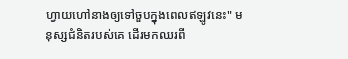ហ្វាយហៅនាងឲ្យទៅចួបក្នុងពេលឥឡូវនេះ" មនុស្សជំនិតរបស់គេ ដើរមកឈរពី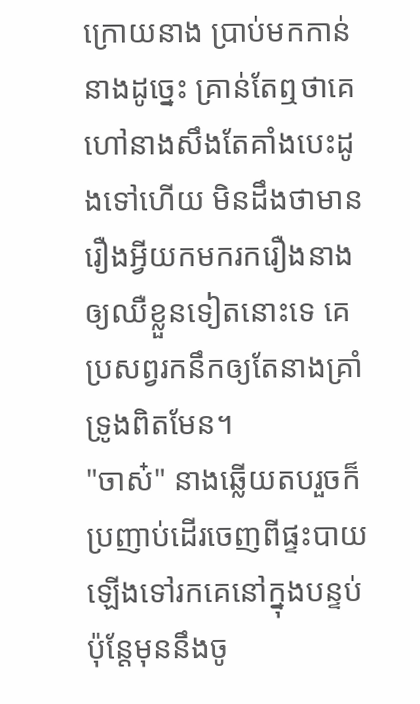ក្រោយនាង ប្រាប់មកកាន់នាងដូច្នេះ គ្រាន់តែឮថាគេហៅនាងសឹងតែគាំងបេះដូងទៅហើយ មិនដឹងថាមានរឿងអ្វីយកមករករឿងនាងឲ្យឈឺខ្លួនទៀតនោះទេ គេប្រសព្វរកនឹកឲ្យតែនាងគ្រាំទ្រូងពិតមែន។
"ចាស៎" នាងឆ្លើយតបរួចក៏ប្រញាប់ដើរចេញពីផ្ទះបាយ ឡើងទៅរកគេនៅក្នុងបន្ទប់ ប៉ុន្តែមុននឹងចូ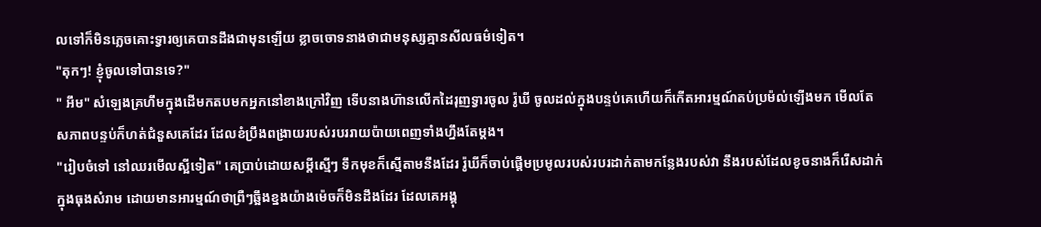លទៅក៏មិនភ្លេចគោះទ្វារឲ្យគេបានដឹងជាមុនឡើយ ខ្លាចចោទនាងថាជាមនុស្សគ្មានសីលធម៌ទៀត។
"តុកៗ! ខ្ញុំចូលទៅបានទេ?"
" អឹម" សំឡេងគ្រហឹមក្នុងដើមកតបមកអ្នកនៅខាងក្រៅវិញ ទើបនាងហ៊ានលើកដៃរុញទ្វារចូល រ៉ូឃី ចូលដល់ក្នុងបន្ទប់គេហើយក៏កើតអារម្មណ៍តប់ប្រម៉ល់ឡើងមក មើលតែសភាពបន្ទប់ក៏ហត់ជំនួសគេដែរ ដែលខំប្រឹងពង្រាយរបស់របររាយប៉ាយពេញទាំងហ្នឹងតែម្តង។
"រៀបចំទៅ នៅឈរមើលស្អីទៀត" គេប្រាប់ដោយសម្តីស្មើៗ ទឹកមុខក៏ស្មើតាមនឹងដែរ រ៉ូឃីក៏ចាប់ផ្តើមប្រមូលរបស់របរដាក់តាមកន្លែងរបស់វា នឹងរបស់ដែលខូចនាងក៏រើសដាក់ក្នុងធុងសំរាម ដោយមានអារម្មណ៍ថាព្រឺៗឆ្អឹងខ្នងយ៉ាងម៉េចក៏មិនដឹងដែរ ដែលគេអង្គុ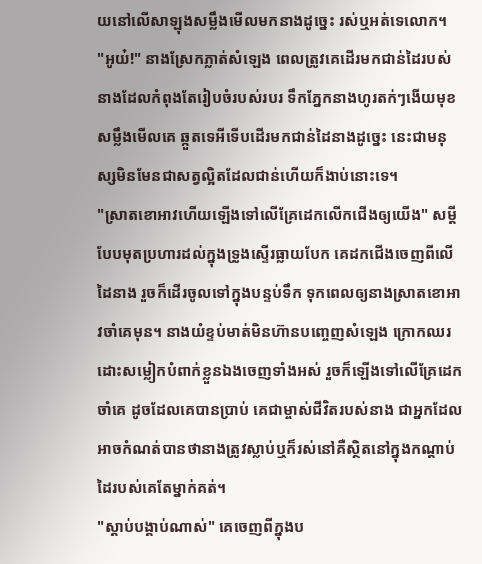យនៅលើសាឡុងសម្លឹងមើលមកនាងដូច្នេះ រស់ឬអត់ទេលោក។
"អូយ៎!" នាងស្រែកភ្លាត់សំឡេង ពេលត្រូវគេដើរមកជាន់ដៃរបស់នាងដែលកំពុងតែរៀបចំរបស់របរ ទឹកភ្នែកនាងហូរតក់ៗងើយមុខសម្លឹងមើលគេ ឆ្កួតទេអីទើបដើរមកជាន់ដៃនាងដូច្នេះ នេះជាមនុស្សមិនមែនជាសត្វល្អិតដែលជាន់ហើយក៏ងាប់នោះទេ។
"ស្រាតខោអាវហើយឡើងទៅលើគ្រែដេកលើកជើងឲ្យយើង" សម្តីបែបមុតប្រហារដល់ក្នុងទ្រូងស្ទើរធ្លាយបែក គេដកជើងចេញពីលើដៃនាង រួចក៏ដើរចូលទៅក្នុងបន្ទប់ទឹក ទុកពេលឲ្យនាងស្រាតខោអាវចាំគេមុន។ នាងយំខ្ទប់មាត់មិនហ៊ានបញ្ចេញសំឡេង ក្រោកឈរដោះសម្លៀកបំពាក់ខ្លួនឯងចេញទាំងអស់ រួចក៏ឡើងទៅលើគ្រែដេកចាំគេ ដូចដែលគេបានប្រាប់ គេជាម្ចាស់ជីវិតរបស់នាង ជាអ្នកដែលអាចកំណត់បានថានាងត្រូវស្លាប់ឬក៏រស់នៅគឺស្ថិតនៅក្នុងកណ្តាប់ដៃរបស់គេតែម្នាក់គត់។
"ស្តាប់បង្គាប់ណាស់" គេចេញពីក្នុងប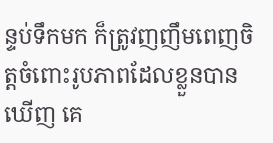ន្ទប់ទឹកមក ក៏ត្រូវញញឹមពេញចិត្តចំពោះរូបភាពដែលខ្លួនបានឃើញ គេ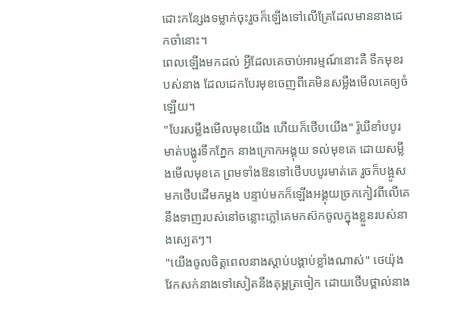ដោះកន្សែងទម្លាក់ចុះរួចក៏ឡើងទៅលើគ្រែដែលមាននាងដេកចាំនោះ។
ពេលឡើងមកដល់ អ្វីដែលគេចាប់អារម្មណ៍នោះគឺ ទឹកមុខរបស់នាង ដែលដេកបែរមុខចេញពីគេមិនសម្លឹងមើលគេឲ្យចំឡើយ។
"បែរសម្លឹងមើលមុខយើង ហើយក៏ថើបយើង" រ៉ូឃីខាំបបូរមាត់បង្ហូរទឹកភ្នែក នាងក្រោកអង្គុយ ទល់មុខគេ ដោយសម្លឹងមើលមុខគេ ព្រមទាំងឱនទៅថើបបបូរមាត់គេ រួចក៏បង្អូសមកថើបដើមកម្តង បន្ទាប់មកក៏ឡើងអង្គុយច្រកកៀវពីលើគេ នឹងទាញរបស់នៅចន្លោះភ្លៅគេមកស៊កចូលក្នុងខ្លួនរបស់នាងស្បេតៗ។
"យើងចូលចិត្តពេលនាងស្តាប់បង្គាប់ខ្លាំងណាស់" ថេយ៉ុង វែកសក់នាងទៅសៀតនឹងគុម្ពត្រចៀក ដោយថើបថ្ពាល់នាង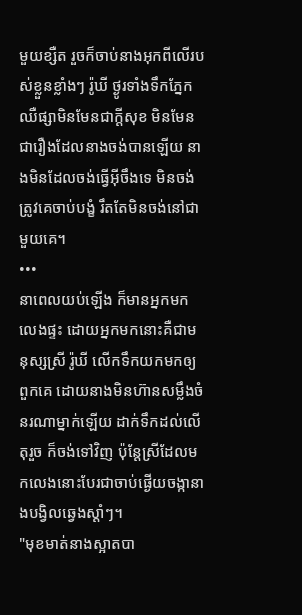មួយខ្សឺត រួចក៏ចាប់នាងអុកពីលើរបស់ខ្លួនខ្លាំងៗ រ៉ូឃី ថ្ងូរទាំងទឹកភ្នែកឈឺផ្សាមិនមែនជាក្តីសុខ មិនមែនជារឿងដែលនាងចង់បានឡើយ នាងមិនដែលចង់ធ្វើអ៊ីចឹងទេ មិនចង់ត្រូវគេចាប់បង្ខំ រឹតតែមិនចង់នៅជាមួយគេ។
•••
នាពេលយប់ឡើង ក៏មានអ្នកមកលេងផ្ទះ ដោយអ្នកមកនោះគឺជាមនុស្សស្រី រ៉ូឃី លើកទឹកយកមកឲ្យពួកគេ ដោយនាងមិនហ៊ានសម្លឹងចំនរណាម្នាក់ឡើយ ដាក់ទឹកដល់លើតុរួច ក៏ចង់ទៅវិញ ប៉ុន្តែស្រីដែលមកលេងនោះបែរជាចាប់ផ្ងើយចង្កានាងបង្វិលឆ្វេងស្តាំៗ។
"មុខមាត់នាងស្អាតបា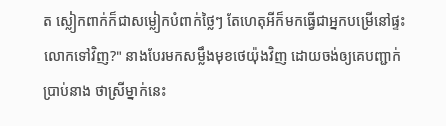ត ស្លៀកពាក់ក៏ជាសម្លៀកបំពាក់ថ្លៃៗ តែហេតុអីក៏មកធ្វើជាអ្នកបម្រើនៅផ្ទះលោកទៅវិញ?" នាងបែរមកសម្លឹងមុខថេយ៉ុងវិញ ដោយចង់ឲ្យគេបញ្ជាក់ប្រាប់នាង ថាស្រីម្នាក់នេះ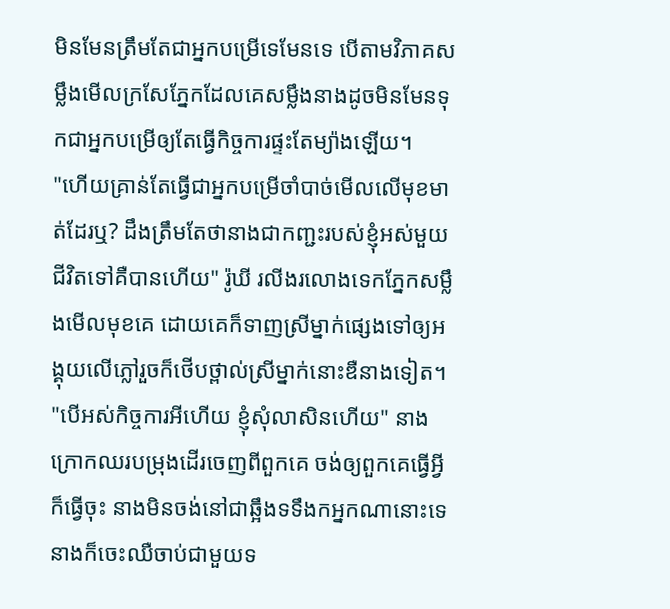មិនមែនត្រឹមតែជាអ្នកបម្រើទេមែនទេ បើតាមវិភាគសម្លឹងមើលក្រសែភ្នែកដែលគេសម្លឹងនាងដូចមិនមែនទុកជាអ្នកបម្រើឲ្យតែធ្វើកិច្ចការផ្ទះតែម្យ៉ាងឡើយ។
"ហើយគ្រាន់តែធ្វើជាអ្នកបម្រើចាំបាច់មើលលើមុខមាត់ដែរឬ? ដឹងត្រឹមតែថានាងជាកញ្ជះរបស់ខ្ញុំអស់មួយជីវិតទៅគឺបានហើយ" រ៉ូឃី រលីងរលោងទេកភ្នែកសម្លឹងមើលមុខគេ ដោយគេក៏ទាញស្រីម្នាក់ផ្សេងទៅឲ្យអង្គុយលើភ្លៅរួចក៏ថើបថ្ពាល់ស្រីម្នាក់នោះឌឺនាងទៀត។
"បើអស់កិច្ចការអីហើយ ខ្ញុំសុំលាសិនហើយ" នាងក្រោកឈរបម្រុងដើរចេញពីពួកគេ ចង់ឲ្យពួកគេធ្វើអ្វីក៏ធ្វើចុះ នាងមិនចង់នៅជាឆ្អឹងទទឹងកអ្នកណានោះទេ នាងក៏ចេះឈឺចាប់ជាមួយទ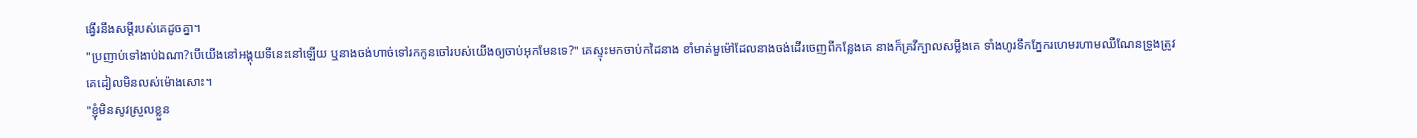ង្វើរនឹងសម្តីរបស់គេដូចគ្នា។
"ប្រញាប់ទៅងាប់ឯណា?បើយើងនៅអង្គុយទីនេះនៅឡើយ ឬនាងចង់ហាច់ទៅរកកូនចៅរបស់យើងឲ្យចាប់អុកមែនទេ?" គេស្ទុះមកចាប់កដៃនាង ខាំមាត់មួម៉ៅដែលនាងចង់ដើរចេញពីកន្លែងគេ នាងក៏គ្រវីក្បាលសម្លឹងគេ ទាំងហូរទឹកភ្នែករហេមរហាមឈឺណែនទ្រូងត្រូវគេដៀលមិនលស់ម៉ោងសោះ។
"ខ្ញុំមិនសូវស្រួលខ្លួន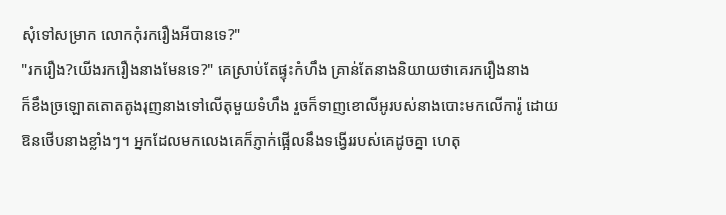សុំទៅសម្រាក លោកកុំរករឿងអីបានទេ?"
"រករឿង?យើងរករឿងនាងមែនទេ?" គេស្រាប់តែផ្ទុះកំហឹង គ្រាន់តែនាងនិយាយថាគេរករឿងនាង
ក៏ខឹងច្រឡោតតោតតូងរុញនាងទៅលើតុមួយទំហឹង រួចក៏ទាញខោលីអូរបស់នាងបោះមកលើការ៉ូ ដោយឱនថើបនាងខ្លាំងៗ។ អ្នកដែលមកលេងគេក៏ភ្ញាក់ផ្អើលនឹងទង្វើររបស់គេដូចគ្នា ហេតុ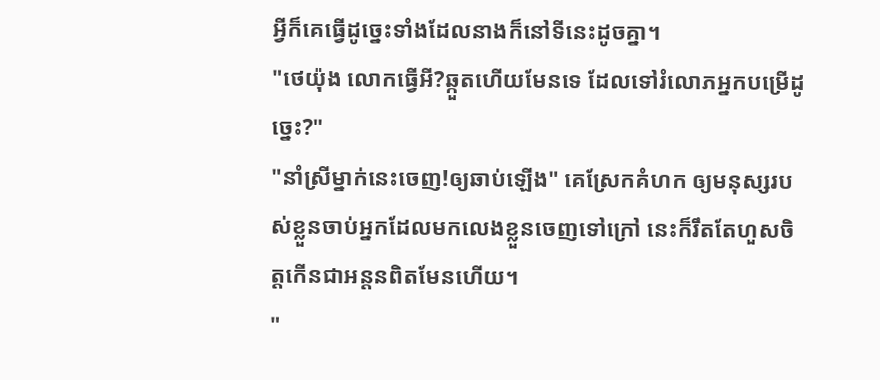អ្វីក៏គេធ្វើដូច្នេះទាំងដែលនាងក៏នៅទីនេះដូចគ្នា។
"ថេយ៉ុង លោកធ្វើអី?ឆ្កួតហើយមែនទេ ដែលទៅរំលោភអ្នកបម្រើដូច្នេះ?"
"នាំស្រីម្នាក់នេះចេញ!ឲ្យឆាប់ឡើង" គេស្រែកគំហក ឲ្យមនុស្សរបស់ខ្លួនចាប់អ្នកដែលមកលេងខ្លួនចេញទៅក្រៅ នេះក៏រឹតតែហួសចិត្តកើនជាអន្តនពិតមែនហើយ។
"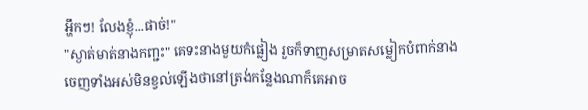អ្ហឹកៗ! លែងខ្ញុំ...ផាច់!"
"ស្ងាត់មាត់នាងកញ្ជះ" គេទះនាងមួយកំផ្លៀង រួចក៏ទាញសម្រាតសម្លៀកបំពាក់នាងចេញទាំងអស់មិនខ្វល់ឡើងថានៅត្រង់កន្លែងណាក៏គេអាច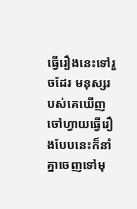ធ្វើរឿងនេះទៅរួចដែរ មនុស្សរបស់គេឃើញចៅហ្វាយធ្វើរឿងបែបនេះក៏នាំគ្នាចេញទៅមុ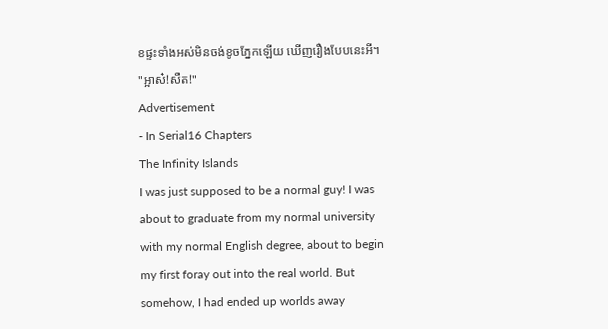ខផ្ទះទាំងអស់មិនចង់ខូចភ្នែកឡើយ ឃើញរឿងបែបនេះអី។
"អ្អាស៎!សឺត!"
Advertisement
- In Serial16 Chapters
The Infinity Islands
I was just supposed to be a normal guy! I was about to graduate from my normal university with my normal English degree, about to begin my first foray out into the real world. But somehow, I had ended up worlds away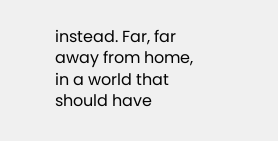instead. Far, far away from home, in a world that should have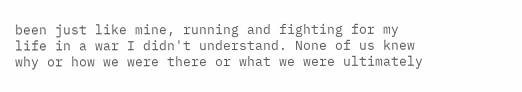been just like mine, running and fighting for my life in a war I didn't understand. None of us knew why or how we were there or what we were ultimately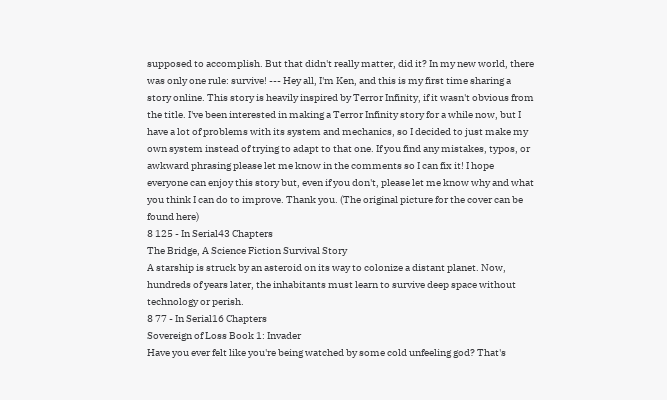supposed to accomplish. But that didn't really matter, did it? In my new world, there was only one rule: survive! --- Hey all, I'm Ken, and this is my first time sharing a story online. This story is heavily inspired by Terror Infinity, if it wasn't obvious from the title. I've been interested in making a Terror Infinity story for a while now, but I have a lot of problems with its system and mechanics, so I decided to just make my own system instead of trying to adapt to that one. If you find any mistakes, typos, or awkward phrasing please let me know in the comments so I can fix it! I hope everyone can enjoy this story but, even if you don't, please let me know why and what you think I can do to improve. Thank you. (The original picture for the cover can be found here)
8 125 - In Serial43 Chapters
The Bridge, A Science Fiction Survival Story
A starship is struck by an asteroid on its way to colonize a distant planet. Now, hundreds of years later, the inhabitants must learn to survive deep space without technology or perish.
8 77 - In Serial16 Chapters
Sovereign of Loss Book 1: Invader
Have you ever felt like you're being watched by some cold unfeeling god? That's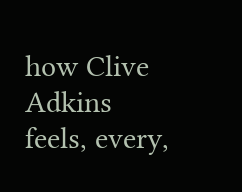how Clive Adkins feels, every,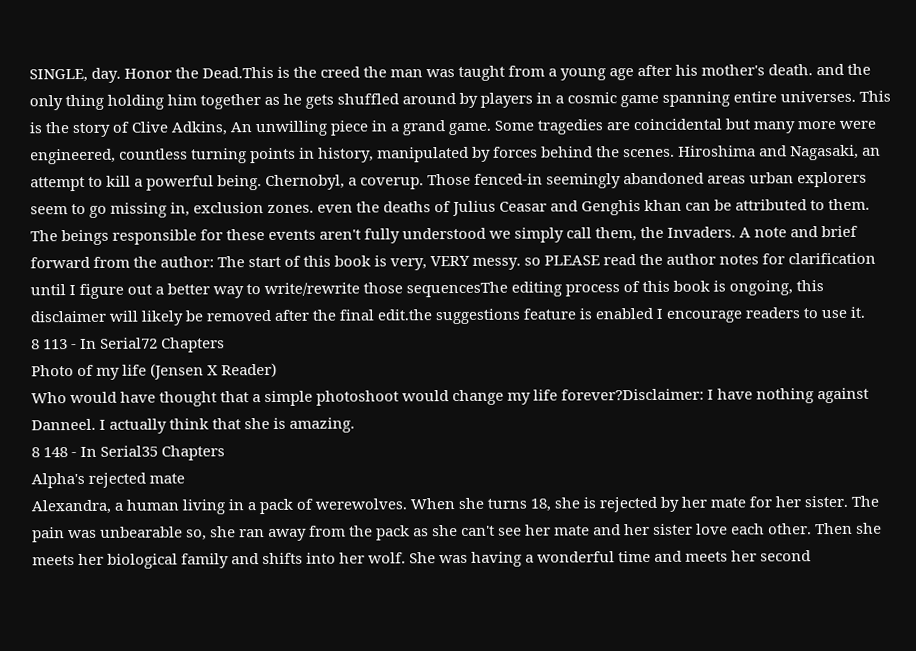SINGLE, day. Honor the Dead.This is the creed the man was taught from a young age after his mother's death. and the only thing holding him together as he gets shuffled around by players in a cosmic game spanning entire universes. This is the story of Clive Adkins, An unwilling piece in a grand game. Some tragedies are coincidental but many more were engineered, countless turning points in history, manipulated by forces behind the scenes. Hiroshima and Nagasaki, an attempt to kill a powerful being. Chernobyl, a coverup. Those fenced-in seemingly abandoned areas urban explorers seem to go missing in, exclusion zones. even the deaths of Julius Ceasar and Genghis khan can be attributed to them. The beings responsible for these events aren't fully understood we simply call them, the Invaders. A note and brief forward from the author: The start of this book is very, VERY messy. so PLEASE read the author notes for clarification until I figure out a better way to write/rewrite those sequencesThe editing process of this book is ongoing, this disclaimer will likely be removed after the final edit.the suggestions feature is enabled I encourage readers to use it.
8 113 - In Serial72 Chapters
Photo of my life (Jensen X Reader)
Who would have thought that a simple photoshoot would change my life forever?Disclaimer: I have nothing against Danneel. I actually think that she is amazing.
8 148 - In Serial35 Chapters
Alpha's rejected mate
Alexandra, a human living in a pack of werewolves. When she turns 18, she is rejected by her mate for her sister. The pain was unbearable so, she ran away from the pack as she can't see her mate and her sister love each other. Then she meets her biological family and shifts into her wolf. She was having a wonderful time and meets her second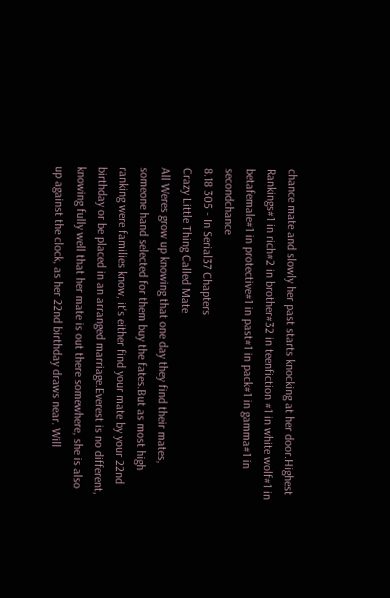chance mate and slowly her past starts knocking at her door.Highest Rankings#1 in rich#2 in brother#32 in teenfiction #1 in white wolf#1 in betafemale#1 in protective#1 in past#1 in pack#1 in gamma#1 in secondchance
8.18 305 - In Serial37 Chapters
Crazy Little Thing Called Mate
All Weres grow up knowing that one day they find their mates, someone hand selected for them buy the fates.But as most high ranking were families know, it's either find your mate by your 22nd birthday or be placed in an arranged marriage.Everest is no different, knowing fully well that her mate is out there somewhere, she is also up against the clock, as her 22nd birthday draws near. Will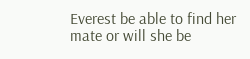Everest be able to find her mate or will she be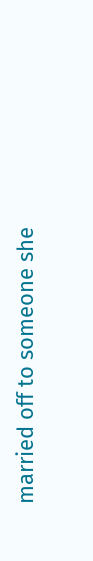married off to someone she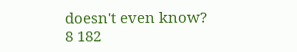doesn't even know?
8 182